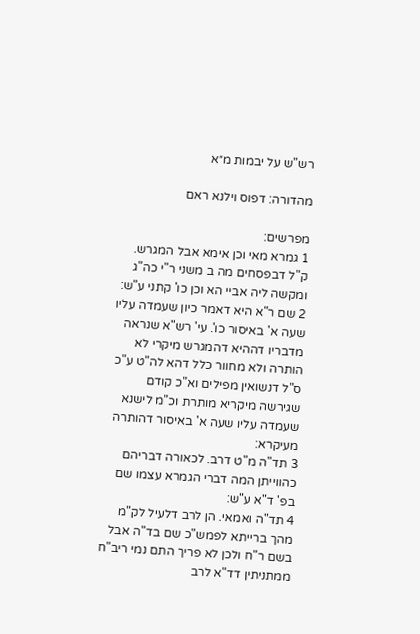רש"ש על יבמות מ״א

מהדורה: דפוס וילנא ראם

מפרשים:
1 גמרא מאי וכן אימא אבל המגרש. ק"ל דבפסחים מה ב משני ר"י כה"ג ומקשה ליה אביי הא וכן כו' קתני ע"ש:
2 שם ר"א היא דאמר כיון שעמדה עליו שעה א' באיסור כו'. עי' רש"א שנראה מדבריו דההיא דהמגרש מיקרי לא הותרה ולא מחוור כלל דהא לה"ט ע"כ ס"ל דנשואין מפילים וא"כ קודם שגירשה מיקריא מותרת וכ"מ לישנא שעמדה עליו שעה א' באיסור דהותרה מעיקרא:
3 תד"ה מ"ט דרב. לכאורה דבריהם כהווייתן המה דברי הגמרא עצמו שם בפ' ד"א ע"ש:
4 תד"ה ואמאי. הן לרב דלעיל לק"מ מהך ברייתא לפמש"כ שם בד"ה אבל בשם ר"ח ולכן לא פריך התם נמי ריב"ח ממתניתין דד"א לרב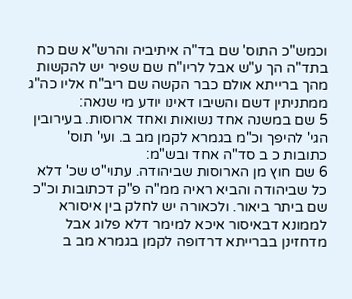וכמש"כ התוס' שם בד"ה איתיביה והרש"א שם כח בתד"ה הך ע"ש אבל לריו"ח שם שפיר יש להקשות מהך ברייתא אולם כבר הקשה שם ריב"ח אליו כה"ג ממתניתין דשם והשיבו דאינו יודע מי שנאה:
5 שם במשנה אחד נשואות ואחד ארוסות. בעירובין הגי' להיפך וכ"מ בגמרא לקמן מב ב. ועי' תוס' כתובות כ ב סד"ה אחד ובש"מ:
6 שם חוץ מן הארוסות שביהודה. עתוי"ט שכ' דלא כל שביהודה והביא ראיה ממ"ה פ"ק דכתובות וכ"כ שם ביתר ביאור. ולכאורה יש לחלק בין איסורא לממונא דבאיסור איכא למימר דלא פלוג אבל מדחזינן בברייתא דרדופה לקמן בגמרא מב ב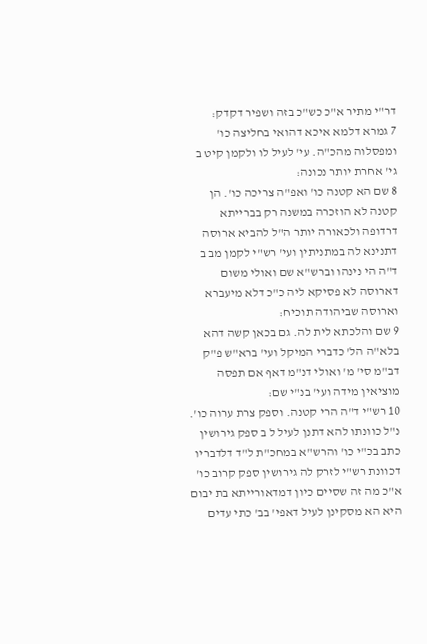דר"י מתיר א"כ כש"כ בזה ושפיר דקדק:
7 גמרא דלמא איכא דהואי בחליצה כו' ומפסלוה מהכ"ה. עי' לעיל לו ולקמן קיט ב גי' אחרת יותר נכונה:
8 שם הא קטנה כו' ואפ"ה צריכה כו'. הן קטנה לא הוזכרה במשנה רק בברייתא דרדופה ולכאורה יותר ה"ל להביא ארוסה דתנינא לה במתניתין ועי' רש"י לקמן מב ב ד"ה הי נינהו וברש"א שם ואולי משום דארוסה לא פסיקא ליה כ"כ דלא מיעברא וארוסה שביהודה תוכיח:
9 שם והלכתא לית לה. גם בכאן קשה דהא בלא"ה הל' כדברי המיקל ועי' ברא"ש פ"ק דב"מ סי' מ' ואולי דנ"מ דאף אם תפסה מוציאין מידה ועי' בנ"י שם:
10 רש"י ד"ה הרי קטנה. וספק צרת ערוה כו'. נ"ל כוונתו להא דתנן לעיל ל ב ספק גירושין כתב בכ"י כו' והרש"א במחכ"ת ל"ד דלדבריו דכוונת רש"י לזרק לה גירושין ספק קרוב כו' א"כ מה זה שסיים כיון דמדאורייתא בת יבום היא הא מסקינן לעיל דאפי' בב' כתי עדים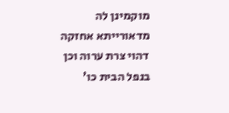מוקמינן לה מדאורייתא אחזקה דהוי צרת ערוה וכן בנפל הבית כו'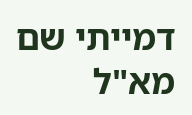דמייתי שם מא"ל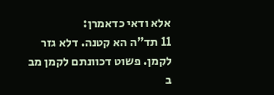אלא ודאי כדאמרן:
11 תד"ה הא קטנה. דלא גזר לקמן. פשוט דכוונתם לקמן מב ב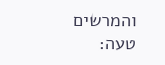והמרשים טעה: